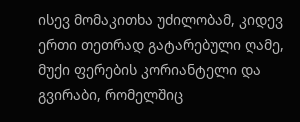ისევ მომაკითხა უძილობამ, კიდევ ერთი თეთრად გატარებული ღამე, მუქი ფერების კორიანტელი და გვირაბი, რომელშიც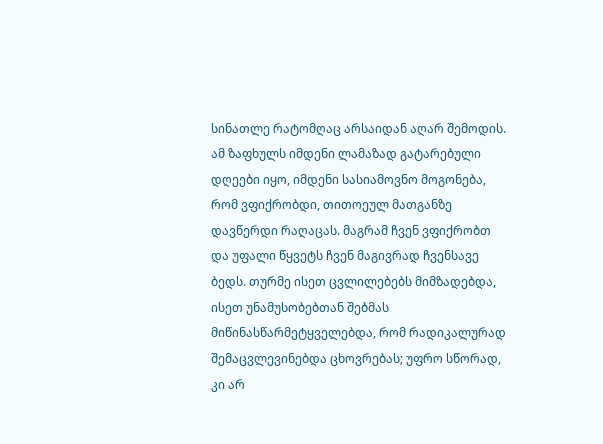სინათლე რატომღაც არსაიდან აღარ შემოდის. ამ ზაფხულს იმდენი ლამაზად გატარებული დღეები იყო, იმდენი სასიამოვნო მოგონება, რომ ვფიქრობდი, თითოეულ მათგანზე დავწერდი რაღაცას. მაგრამ ჩვენ ვფიქრობთ და უფალი წყვეტს ჩვენ მაგივრად ჩვენსავე ბედს. თურმე ისეთ ცვლილებებს მიმზადებდა, ისეთ უნამუსობებთან შებმას მიწინასწარმეტყველებდა, რომ რადიკალურად შემაცვლევინებდა ცხოვრებას; უფრო სწორად, კი არ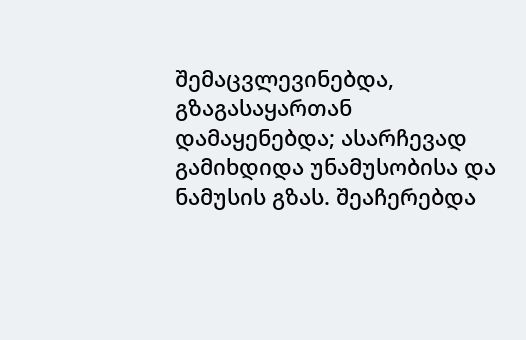შემაცვლევინებდა, გზაგასაყართან დამაყენებდა; ასარჩევად გამიხდიდა უნამუსობისა და ნამუსის გზას. შეაჩერებდა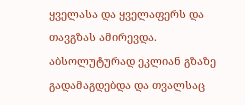ყველასა და ყველაფერს და თავგზას ამირევდა. აბსოლუტურად ეკლიან გზაზე გადამაგდებდა და თვალსაც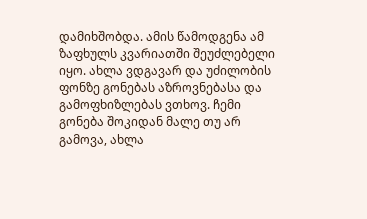დამიხშობდა. ამის წამოდგენა ამ ზაფხულს კვარიათში შეუძლებელი იყო. ახლა ვდგავარ და უძილობის ფონზე გონებას აზროვნებასა და გამოფხიზლებას ვთხოვ. ჩემი გონება შოკიდან მალე თუ არ გამოვა, ახლა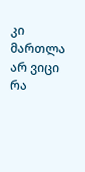კი მართლა არ ვიცი რა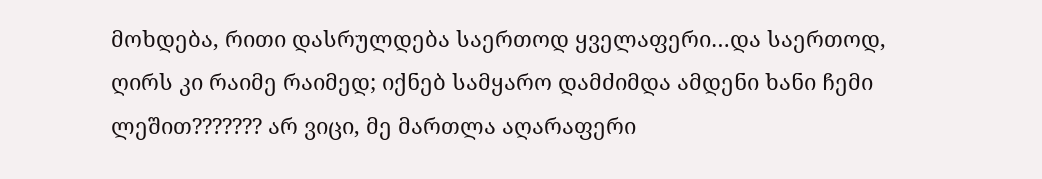მოხდება, რითი დასრულდება საერთოდ ყველაფერი…და საერთოდ, ღირს კი რაიმე რაიმედ; იქნებ სამყარო დამძიმდა ამდენი ხანი ჩემი ლეშით??????? არ ვიცი, მე მართლა აღარაფერი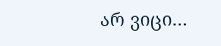არ ვიცი…